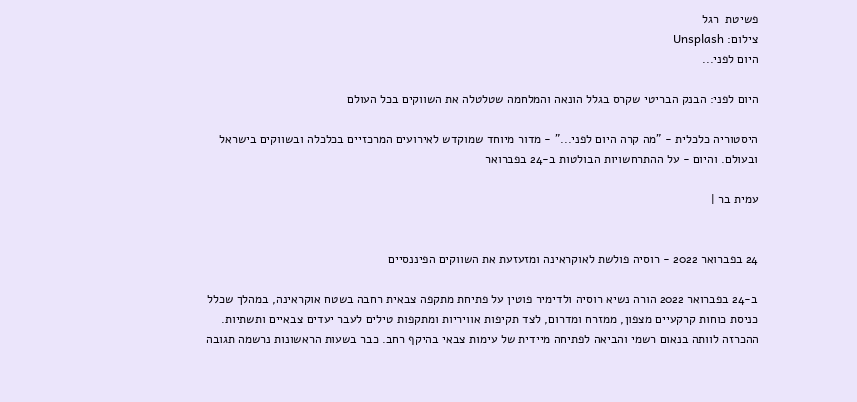פשיטת  רגל
צילום: Unsplash
היום לפני...

היום לפני: הבנק הבריטי שקרס בגלל הונאה והמלחמה שטלטלה את השווקים בכל העולם

היסטוריה כלכלית - "מה קרה היום לפני..." - מדור מיוחד שמוקדש לאירועים המרכזיים בכלכלה ובשווקים בישראל ובעולם. והיום - על ההתרחשויות הבולטות ב-24 בפברואר

עמית בר |


24 בפברואר 2022 - רוסיה פולשת לאוקראינה ומזעזעת את השווקים הפיננסיים

ב-24 בפברואר 2022 הורה נשיא רוסיה ולדימיר פוטין על פתיחת מתקפה צבאית רחבה בשטח אוקראינה, במהלך שכלל כניסת כוחות קרקעיים מצפון, ממזרח ומדרום, לצד תקיפות אוויריות ומתקפות טילים לעבר יעדים צבאיים ותשתיות. ההכרזה לוותה בנאום רשמי והביאה לפתיחה מיידית של עימות צבאי בהיקף רחב. כבר בשעות הראשונות נרשמה תגובה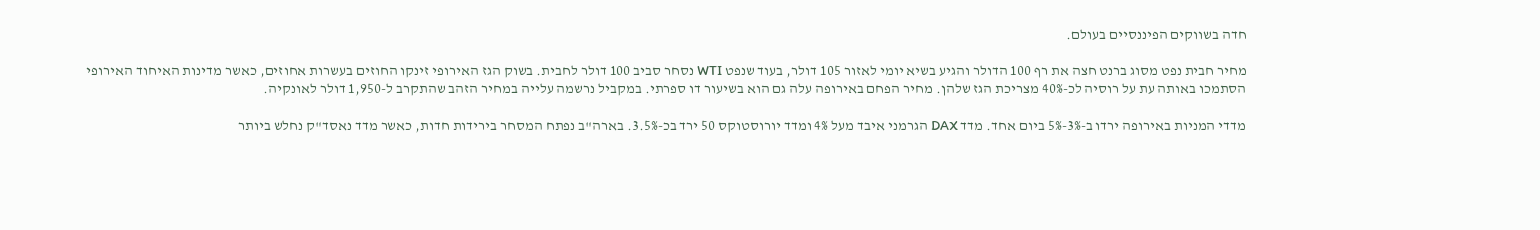חדה בשווקים הפיננסיים בעולם.

מחיר חבית נפט מסוג ברנט חצה את רף 100 הדולר והגיע בשיא יומי לאזור 105 דולר, בעוד שנפט WTI נסחר סביב 100 דולר לחבית. בשוק הגז האירופי זינקו החוזים בעשרות אחוזים, כאשר מדינות האיחוד האירופי הסתמכו באותה עת על רוסיה לכ-40% מצריכת הגז שלהן. מחיר הפחם באירופה עלה גם הוא בשיעור דו ספרתי. במקביל נרשמה עלייה במחיר הזהב שהתקרב ל-1,950 דולר לאונקיה.

מדדי המניות באירופה ירדו ב-3%-5% ביום אחד. מדד DAX הגרמני איבד מעל 4% ומדד יורוסטוקס 50 ירד בכ-3.5%. בארה"ב נפתח המסחר בירידות חדות, כאשר מדד נאסד"ק נחלש ביותר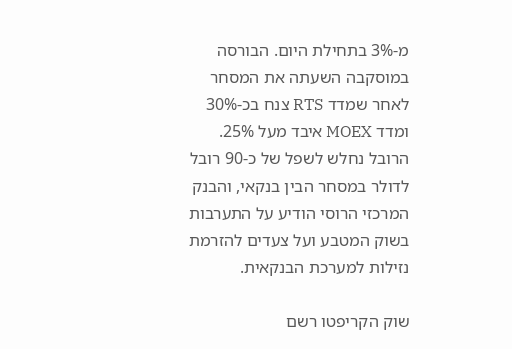מ-3% בתחילת היום. הבורסה במוסקבה השעתה את המסחר לאחר שמדד RTS צנח בכ-30% ומדד MOEX איבד מעל 25%. הרובל נחלש לשפל של כ-90 רובל לדולר במסחר הבין בנקאי, והבנק המרכזי הרוסי הודיע על התערבות בשוק המטבע ועל צעדים להזרמת נזילות למערכת הבנקאית.

שוק הקריפטו רשם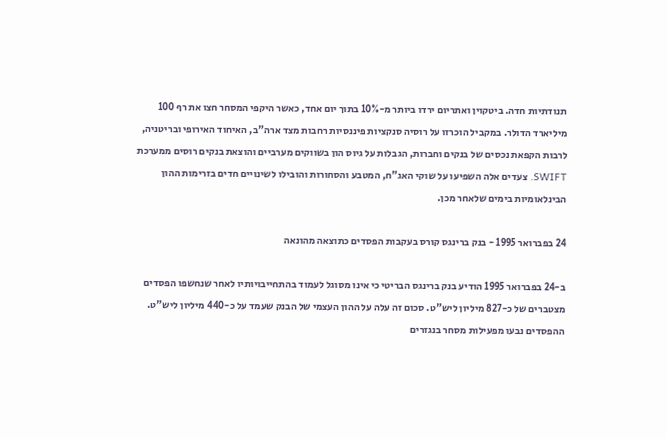תנודתיות חדה. ביטקוין ואתריום ירדו ביותר מ-10% בתוך יום אחד, כאשר היקפי המסחר חצו את רף 100 מיליארד הדולר. במקביל הוכרזו על רוסיה סנקציות פיננסיות רחבות מצד ארה"ב, האיחוד האירופי ובריטניה, לרבות הקפאת נכסים של בנקים וחברות, הגבלות על גיוס הון בשווקים מערביים והוצאת בנקים רוסים ממערכת SWIFT. צעדים אלה השפיעו על שוקי האג"ח, המטבע והסחורות והובילו לשינויים חדים בזרימות ההון הבינלאומיות בימים שלאחר מכן.

24 בפברואר 1995 - בנק ברינגס קורס בעקבות הפסדים כתוצאה מהונאה

ב-24 בפברואר 1995 הודיע בנק ברינגס הבריטי כי אינו מסוגל לעמוד בהתחייבויותיו לאחר שנחשפו הפסדים מצטברים של כ-827 מיליון ליש"ט. סכום זה עלה על ההון העצמי של הבנק שעמד על כ-440 מיליון ליש"ט. ההפסדים נבעו מפעילות מסחר בנגזרים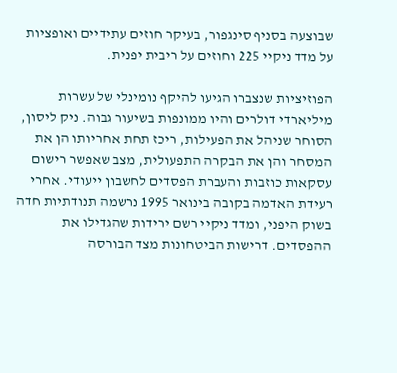שבוצעה בסניף סינגפור, בעיקר חוזים עתידיים ואופציות על מדד ניקיי 225 וחוזים על ריבית יפנית.

הפוזיציות שנצברו הגיעו להיקף נומינלי של עשרות מיליארדי דולרים והיו ממונפות בשיעור גבוה. ניק ליסון, הסוחר שניהל את הפעילות, ריכז תחת אחריותו הן את המסחר והן את הבקרה התפעולית, מצב שאפשר רישום עסקאות כוזבות והעברת הפסדים לחשבון ייעודי. אחרי רעידת האדמה בקובה בינואר 1995 נרשמה תנודתיות חדה בשוק היפני, ומדד ניקיי רשם ירידות שהגדילו את ההפסדים. דרישות הביטחונות מצד הבורסה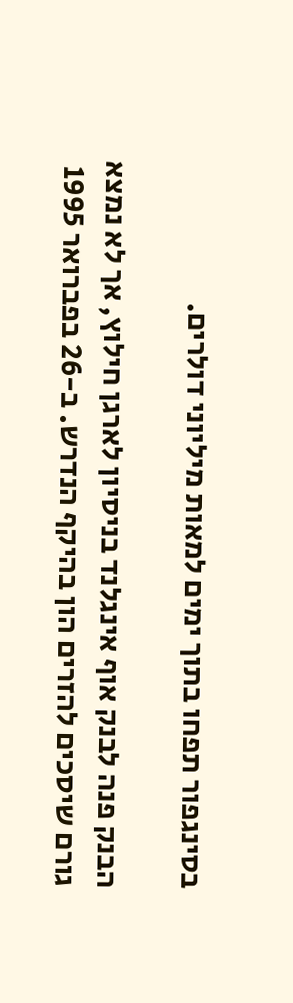בסינגפור תפחו בתוך ימים למאות מיליוני דולרים.

הבנק פנה לבנק אוף אינגלנד בניסיון לארגן חילוץ, אך לא נמצא גורם שיסכים להזרים הון בהיקף הנדרש. ב-26 בפברואר 1995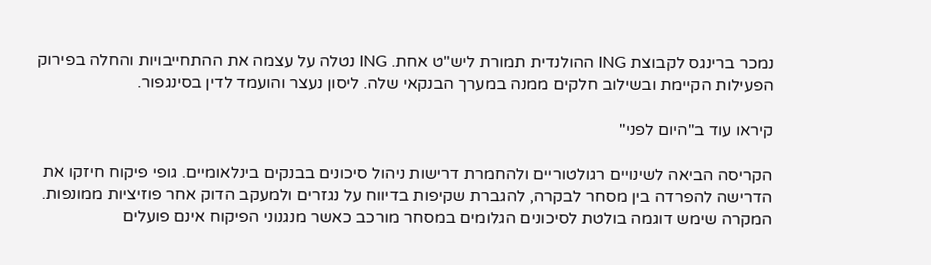נמכר ברינגס לקבוצת ING ההולנדית תמורת ליש"ט אחת. ING נטלה על עצמה את ההתחייבויות והחלה בפירוק הפעילות הקיימת ובשילוב חלקים ממנה במערך הבנקאי שלה. ליסון נעצר והועמד לדין בסינגפור.

קיראו עוד ב"היום לפני"

הקריסה הביאה לשינויים רגולטוריים ולהחמרת דרישות ניהול סיכונים בבנקים בינלאומיים. גופי פיקוח חיזקו את הדרישה להפרדה בין מסחר לבקרה, להגברת שקיפות בדיווח על נגזרים ולמעקב הדוק אחר פוזיציות ממונפות. המקרה שימש דוגמה בולטת לסיכונים הגלומים במסחר מורכב כאשר מנגנוני הפיקוח אינם פועלים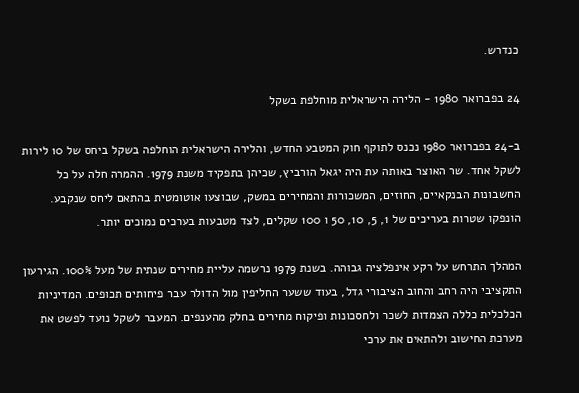כנדרש.

24 בפברואר 1980 - הלירה הישראלית מוחלפת בשקל

ב-24 בפברואר 1980 נכנס לתוקף חוק המטבע החדש, והלירה הישראלית הוחלפה בשקל ביחס של 10 לירות לשקל אחד. שר האוצר באותה עת היה יגאל הורביץ, שכיהן בתפקיד משנת 1979. ההמרה חלה על כל החשבונות הבנקאיים, החוזים, המשכורות והמחירים במשק, שבוצעו אוטומטית בהתאם ליחס שנקבע. הונפקו שטרות בעריכים של 1, 5, 10, 50 ו 100 שקלים, לצד מטבעות בערכים נמוכים יותר.

המהלך התרחש על רקע אינפלציה גבוהה. בשנת 1979 נרשמה עליית מחירים שנתית של מעל 100%. הגירעון התקציבי היה רחב והחוב הציבורי גדל, בעוד ששער החליפין מול הדולר עבר פיחותים תכופים. המדיניות הכלכלית כללה הצמדות לשכר ולחסכונות ופיקוח מחירים בחלק מהענפים. המעבר לשקל נועד לפשט את מערכת החישוב ולהתאים את ערכי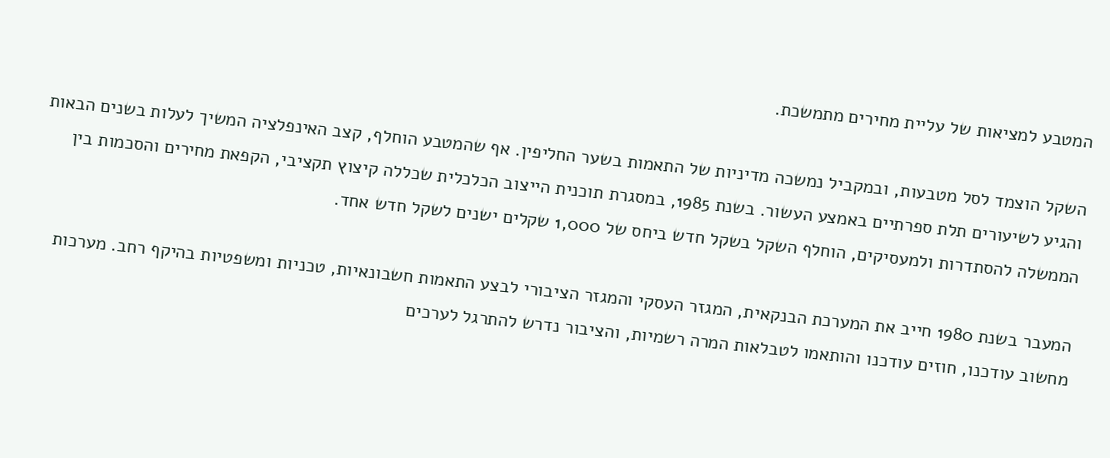המטבע למציאות של עליית מחירים מתמשכת.

השקל הוצמד לסל מטבעות, ובמקביל נמשכה מדיניות של התאמות בשער החליפין. אף שהמטבע הוחלף, קצב האינפלציה המשיך לעלות בשנים הבאות והגיע לשיעורים תלת ספרתיים באמצע העשור. בשנת 1985, במסגרת תוכנית הייצוב הכלכלית שכללה קיצוץ תקציבי, הקפאת מחירים והסכמות בין הממשלה להסתדרות ולמעסיקים, הוחלף השקל בשקל חדש ביחס של 1,000 שקלים ישנים לשקל חדש אחד.

המעבר בשנת 1980 חייב את המערכת הבנקאית, המגזר העסקי והמגזר הציבורי לבצע התאמות חשבונאיות, טכניות ומשפטיות בהיקף רחב. מערכות מחשוב עודכנו, חוזים עודכנו והותאמו לטבלאות המרה רשמיות, והציבור נדרש להתרגל לערכים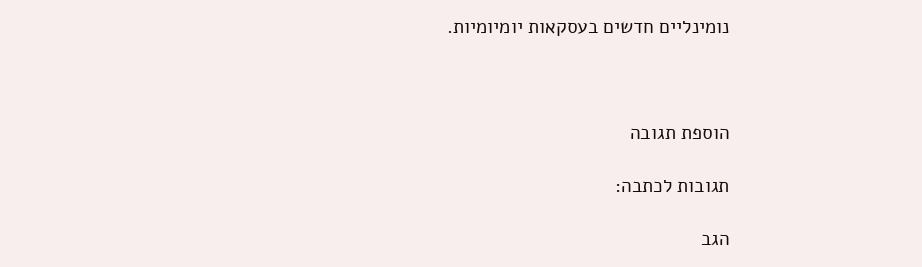נומינליים חדשים בעסקאות יומיומיות.



הוספת תגובה

תגובות לכתבה:

הגב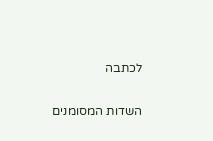לכתבה

השדות המסומנים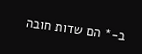ב-* הם שדות חובה